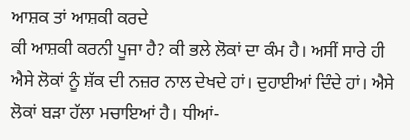ਆਸ਼ਕ ਤਾਂ ਆਸ਼ਕੀ ਕਰਦੇ
ਕੀ ਆਸ਼ਕੀ ਕਰਨੀ ਪੂਜਾ ਹੈ? ਕੀ ਭਲੇ ਲੋਕਾਂ ਦਾ ਕੰਮ ਹੈ। ਅਸੀਂ ਸਾਰੇ ਹੀ ਐਸੇ ਲੋਕਾਂ ਨੂੰ ਸ਼ੱਕ ਦੀ ਨਜ਼ਰ ਨਾਲ ਦੇਖਦੇ ਹਾਂ। ਦੁਹਾਈਆਂ ਦਿੰਦੇ ਹਾਂ। ਐਸੇ ਲੋਕਾਂ ਬੜਾ ਹੱਲਾ ਮਚਾਇਆਂ ਹੈ। ਧੀਆਂ-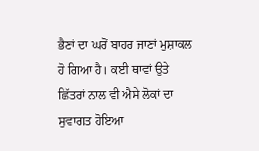ਭੈਣਾਂ ਦਾ ਘਰੋਂ ਬਾਹਰ ਜਾਣਾਂ ਮੁਸ਼ਾਕਲ ਹੋ ਗਿਆ ਹੈ। ਕਈ ਥਾਵਾਂ ਉਤੇ ਛਿੱਤਰਾਂ ਨਾਲ ਵੀ ਐਸੇ ਲੋਕਾਂ ਦਾ ਸੁਵਾਗਤ ਹੋਇਆ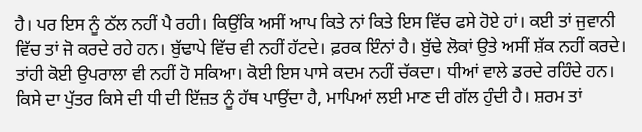ਹੈ। ਪਰ ਇਸ ਨੂੰ ਠੱਲ ਨਹੀਂ ਪੈ ਰਹੀ। ਕਿਉਂਕਿ ਅਸੀਂ ਆਪ ਕਿਤੇ ਨਾਂ ਕਿਤੇ ਇਸ ਵਿੱਚ ਫਸੇ ਹੋਏ ਹਾਂ। ਕਈ ਤਾਂ ਜੁਵਾਨੀ ਵਿੱਚ ਤਾਂ ਜੋ ਕਰਦੇ ਰਹੇ ਹਨ। ਬੁੱਢਾਪੇ ਵਿੱਚ ਵੀ ਨਹੀਂ ਹੱਟਦੇ। ਫ਼ਰਕ ਇੰਨਾਂ ਹੈ। ਬੁੱਢੇ ਲੋਕਾਂ ਉਤੇ ਅਸੀਂ ਸ਼ੱਕ ਨਹੀਂ ਕਰਦੇ। ਤਾਂਹੀ ਕੋਈ ਉਪਰਾਲਾ ਵੀ ਨਹੀਂ ਹੋ ਸਕਿਆ। ਕੋਈ ਇਸ ਪਾਸੇ ਕਦਮ ਨਹੀਂ ਚੱਕਦਾ। ਧੀਆਂ ਵਾਲੇ ਡਰਦੇ ਰਹਿੰਦੇ ਹਨ। ਕਿਸੇ ਦਾ ਪੁੱਤਰ ਕਿਸੇ ਦੀ ਧੀ ਦੀ ਇੱਜ਼ਤ ਨੂੰ ਹੱਥ ਪਾਉਂਦਾ ਹੈ, ਮਾਪਿਆਂ ਲਈ ਮਾਣ ਦੀ ਗੱਲ ਹੁੰਦੀ ਹੈ। ਸ਼ਰਮ ਤਾਂ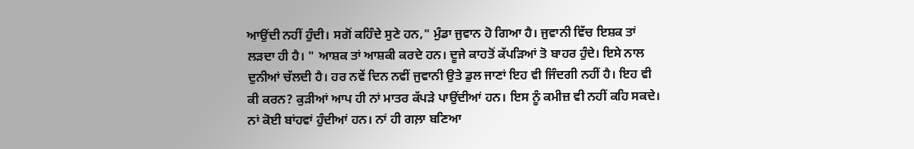ਆਉਂਦੀ ਨਹੀਂ ਹੁੰਦੀ। ਸਗੋਂ ਕਹਿੰਦੇ ਸੁਣੇ ਹਨ," ਮੁੰਡਾ ਜੁਵਾਨ ਹੋ ਗਿਆ ਹੈ। ਜੁਵਾਨੀ ਵਿੱਚ ਇਸ਼ਕ ਤਾਂ ਲੜਦਾ ਹੀ ਹੈ। " ਆਸ਼ਕ ਤਾਂ ਆਸ਼ਕੀ ਕਰਦੇ ਹਨ। ਦੂਜੇ ਕਾਹਤੋਂ ਕੱਪੜਿਆਂ ਤੋ ਬਾਹਰ ਹੁੰਦੇ। ਇਸੇ ਨਾਲ ਦੁਨੀਆਂ ਚੱਲਦੀ ਹੈ। ਹਰ ਨਵੇਂ ਦਿਨ ਨਵੀਂ ਜੁਵਾਨੀ ਉਤੇ ਡੁਲ ਜਾਣਾਂ ਇਹ ਵੀ ਜਿੰਦਗੀ ਨਹੀਂ ਹੈ। ਇਹ ਵੀ ਕੀ ਕਰਨ? ਕੁੜੀਆਂ ਆਪ ਹੀ ਨਾਂ ਮਾਤਰ ਕੱਪੜੇ ਪਾਉਂਦੀਆਂ ਹਨ। ਇਸ ਨੂੰ ਕਮੀਜ਼ ਵੀ ਨਹੀਂ ਕਹਿ ਸਕਦੇ। ਨਾਂ ਕੋਈ ਬਾਂਹਵਾਂ ਹੁੰਦੀਆਂ ਹਨ। ਨਾਂ ਹੀ ਗਲ਼ਾ ਬਣਿਆ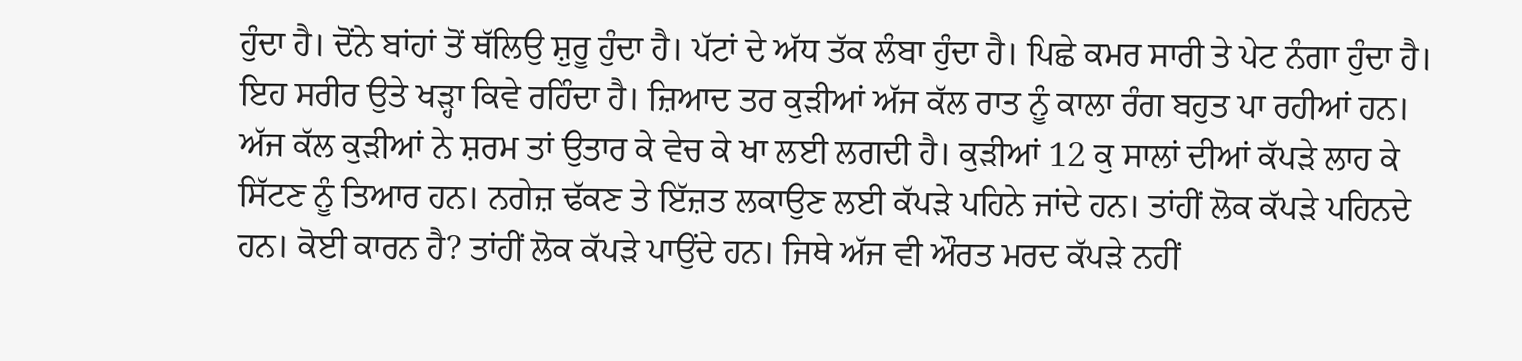ਹੁੰਦਾ ਹੈ। ਦੋਂਨੇ ਬਾਂਹਾਂ ਤੋਂ ਥੱਲਿਉ ਸ਼ੁਰੂ ਹੁੰਦਾ ਹੈ। ਪੱਟਾਂ ਦੇ ਅੱਧ ਤੱਕ ਲੰਬਾ ਹੁੰਦਾ ਹੈ। ਪਿਛੇ ਕਮਰ ਸਾਰੀ ਤੇ ਪੇਟ ਨੰਗਾ ਹੁੰਦਾ ਹੈ। ਇਹ ਸਰੀਰ ਉਤੇ ਖੜ੍ਹਾ ਕਿਵੇ ਰਹਿੰਦਾ ਹੈ। ਜ਼ਿਆਦ ਤਰ ਕੁੜੀਆਂ ਅੱਜ ਕੱਲ ਰਾਤ ਨੂੰ ਕਾਲਾ ਰੰਗ ਬਹੁਤ ਪਾ ਰਹੀਆਂ ਹਨ। ਅੱਜ ਕੱਲ ਕੁੜੀਆਂ ਨੇ ਸ਼ਰਮ ਤਾਂ ਉਤਾਰ ਕੇ ਵੇਚ ਕੇ ਖਾ ਲਈ ਲਗਦੀ ਹੈ। ਕੁੜੀਆਂ 12 ਕੁ ਸਾਲਾਂ ਦੀਆਂ ਕੱਪੜੇ ਲਾਹ ਕੇ ਸਿੱਟਣ ਨੂੰ ਤਿਆਰ ਹਨ। ਨਗੇਜ਼ ਢੱਕਣ ਤੇ ਇੱਜ਼ਤ ਲਕਾਉਣ ਲਈ ਕੱਪੜੇ ਪਹਿਨੇ ਜਾਂਦੇ ਹਨ। ਤਾਂਹੀਂ ਲੋਕ ਕੱਪੜੇ ਪਹਿਨਦੇ ਹਨ। ਕੋਈ ਕਾਰਨ ਹੈ? ਤਾਂਹੀਂ ਲੋਕ ਕੱਪੜੇ ਪਾਉਂਦੇ ਹਨ। ਜਿਥੇ ਅੱਜ ਵੀ ਔਰਤ ਮਰਦ ਕੱਪੜੇ ਨਹੀਂ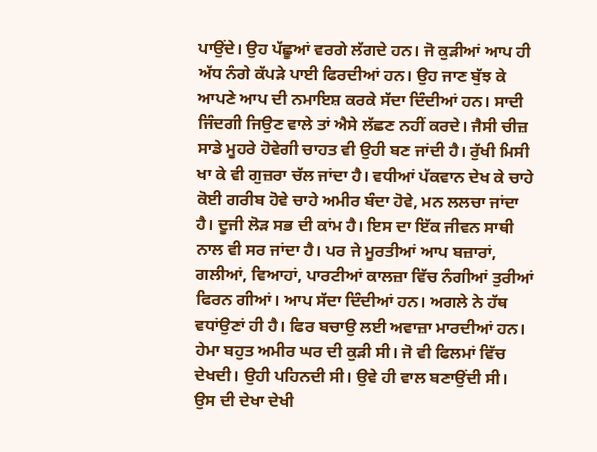ਪਾਉਂਦੇ। ਉਹ ਪੱਛੂਆਂ ਵਰਗੇ ਲੱਗਦੇ ਹਨ। ਜੋ ਕੁੜੀਆਂ ਆਪ ਹੀ ਅੱਧ ਨੰਗੇ ਕੱਪੜੇ ਪਾਈ ਫਿਰਦੀਆਂ ਹਨ। ਉਹ ਜਾਣ ਬੁੱਝ ਕੇ ਆਪਣੇ ਆਪ ਦੀ ਨਮਾਇਸ਼ ਕਰਕੇ ਸੱਦਾ ਦਿੰਦੀਆਂ ਹਨ। ਸਾਦੀ ਜਿੰਦਗੀ ਜਿਉਣ ਵਾਲੇ ਤਾਂ ਐਸੇ ਲੱਛਣ ਨਹੀਂ ਕਰਦੇ। ਜੈਸੀ ਚੀਜ਼ ਸਾਡੇ ਮੂਹਰੇ ਹੋਵੇਗੀ ਚਾਹਤ ਵੀ ਉਹੀ ਬਣ ਜਾਂਦੀ ਹੈ। ਰੁੱਖੀ ਮਿਸੀ ਖਾ ਕੇ ਵੀ ਗੁਜ਼ਰਾ ਚੱਲ ਜਾਂਦਾ ਹੈ। ਵਧੀਆਂ ਪੱਕਵਾਨ ਦੇਖ ਕੇ ਚਾਹੇ ਕੋਈ ਗਰੀਬ ਹੋਵੇ ਚਾਹੇ ਅਮੀਰ ਬੰਦਾ ਹੋਵੇ, ਮਨ ਲਲਚਾ ਜਾਂਦਾ ਹੈ। ਦੂਜੀ ਲੋੜ ਸਭ ਦੀ ਕਾਂਮ ਹੈ। ਇਸ ਦਾ ਇੱਕ ਜੀਵਨ ਸਾਥੀ ਨਾਲ ਵੀ ਸਰ ਜਾਂਦਾ ਹੈ। ਪਰ ਜੇ ਮੂਰਤੀਆਂ ਆਪ ਬਜ਼ਾਰਾਂ, ਗਲੀਆਂ, ਵਿਆਹਾਂ, ਪਾਰਟੀਆਂ ਕਾਲਜ਼ਾ ਵਿੱਚ ਨੰਗੀਆਂ ਤੁਰੀਆਂ ਫਿਰਨ ਗੀਆਂ। ਆਪ ਸੱਦਾ ਦਿੰਦੀਆਂ ਹਨ। ਅਗਲੇ ਨੇ ਹੱਥ ਵਧਾਂਉਣਾਂ ਹੀ ਹੈ। ਫਿਰ ਬਚਾਉ ਲਈ ਅਵਾਜ਼ਾ ਮਾਰਦੀਆਂ ਹਨ।
ਹੇਮਾ ਬਹੁਤ ਅਮੀਰ ਘਰ ਦੀ ਕੁੜੀ ਸੀ। ਜੋ ਵੀ ਫਿਲਮਾਂ ਵਿੱਚ ਦੇਖਦੀ। ਉਹੀ ਪਹਿਨਦੀ ਸੀ। ਉਵੇ ਹੀ ਵਾਲ ਬਣਾਉਂਦੀ ਸੀ। ਉਸ ਦੀ ਦੇਖਾ ਦੇਖੀ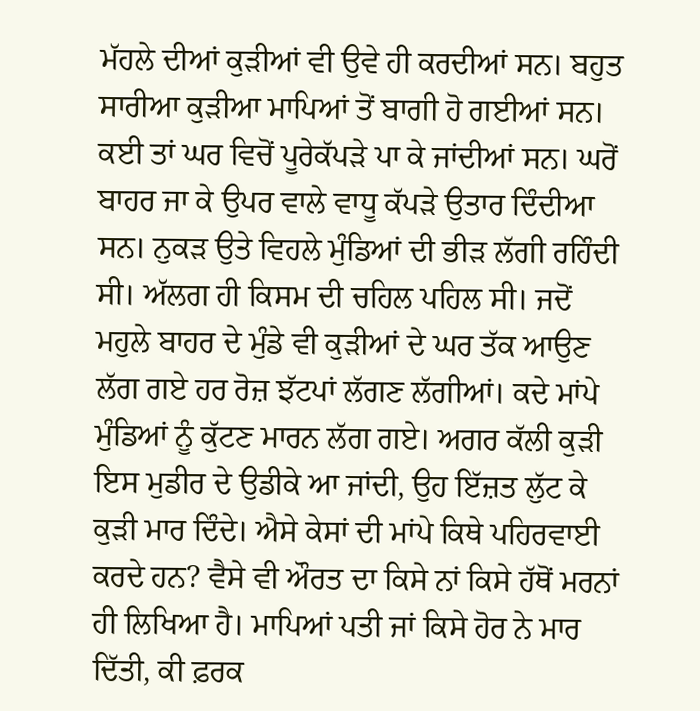ਮੱਹਲੇ ਦੀਆਂ ਕੁੜੀਆਂ ਵੀ ਉਵੇ ਹੀ ਕਰਦੀਆਂ ਸਨ। ਬਹੁਤ ਸਾਰੀਆ ਕੁੜੀਆ ਮਾਪਿਆਂ ਤੋਂ ਬਾਗੀ ਹੋ ਗਈਆਂ ਸਨ। ਕਈ ਤਾਂ ਘਰ ਵਿਚੋਂ ਪੂਰੇਕੱਪੜੇ ਪਾ ਕੇ ਜਾਂਦੀਆਂ ਸਨ। ਘਰੋਂ ਬਾਹਰ ਜਾ ਕੇ ਉਪਰ ਵਾਲੇ ਵਾਧੂ ਕੱਪੜੇ ਉਤਾਰ ਦਿੰਦੀਆ ਸਨ। ਨੁਕੜ ਉਤੇ ਵਿਹਲੇ ਮੁੰਡਿਆਂ ਦੀ ਭੀੜ ਲੱਗੀ ਰਹਿੰਦੀ ਸੀ। ਅੱਲਗ ਹੀ ਕਿਸਮ ਦੀ ਚਹਿਲ ਪਹਿਲ ਸੀ। ਜਦੋਂ ਮਹੁਲੇ ਬਾਹਰ ਦੇ ਮੁੰਡੇ ਵੀ ਕੁੜੀਆਂ ਦੇ ਘਰ ਤੱਕ ਆਉਣ ਲੱਗ ਗਏ ਹਰ ਰੋਜ਼ ਝੱਟਪਾਂ ਲੱਗਣ ਲੱਗੀਆਂ। ਕਦੇ ਮਾਂਪੇ ਮੁੰਡਿਆਂ ਨੂੰ ਕੁੱਟਣ ਮਾਰਨ ਲੱਗ ਗਏ। ਅਗਰ ਕੱਲੀ ਕੁੜੀ ਇਸ ਮੁਡੀਰ ਦੇ ਉਡੀਕੇ ਆ ਜਾਂਦੀ, ਉਹ ਇੱਜ਼ਤ ਲੁੱਟ ਕੇ ਕੁੜੀ ਮਾਰ ਦਿੰਦੇ। ਐਸੇ ਕੇਸਾਂ ਦੀ ਮਾਂਪੇ ਕਿਥੇ ਪਹਿਰਵਾਈ ਕਰਦੇ ਹਨ? ਵੈਸੇ ਵੀ ਔਰਤ ਦਾ ਕਿਸੇ ਨਾਂ ਕਿਸੇ ਹੱਥੋਂ ਮਰਨਾਂ ਹੀ ਲਿਖਿਆ ਹੈ। ਮਾਪਿਆਂ ਪਤੀ ਜਾਂ ਕਿਸੇ ਹੋਰ ਨੇ ਮਾਰ ਦਿੱਤੀ, ਕੀ ਫ਼ਰਕ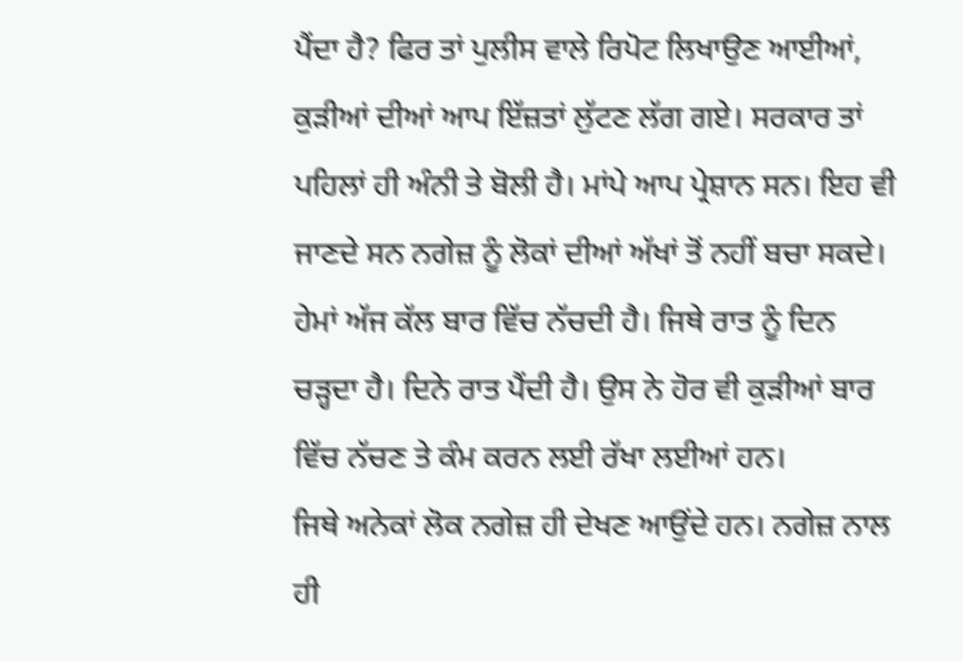ਪੈਂਦਾ ਹੈ? ਫਿਰ ਤਾਂ ਪੁਲੀਸ ਵਾਲੇ ਰਿਪੋਟ ਲਿਖਾਉਣ ਆਈਆਂ, ਕੁੜੀਆਂ ਦੀਆਂ ਆਪ ਇੱਜ਼ਤਾਂ ਲੁੱਟਣ ਲੱਗ ਗਏ। ਸਰਕਾਰ ਤਾਂ ਪਹਿਲਾਂ ਹੀ ਅੰਨੀ ਤੇ ਬੋਲੀ ਹੈ। ਮਾਂਪੇ ਆਪ ਪ੍ਰੇਸ਼ਾਨ ਸਨ। ਇਹ ਵੀ ਜਾਣਦੇ ਸਨ ਨਗੇਜ਼ ਨੂੰ ਲੋਕਾਂ ਦੀਆਂ ਅੱਖਾਂ ਤੋਂ ਨਹੀਂ ਬਚਾ ਸਕਦੇ। ਹੇਮਾਂ ਅੱਜ ਕੱਲ ਬਾਰ ਵਿੱਚ ਨੱਚਦੀ ਹੈ। ਜਿਥੇ ਰਾਤ ਨੂੰ ਦਿਨ ਚੜ੍ਹਦਾ ਹੈ। ਦਿਨੇ ਰਾਤ ਪੈਂਦੀ ਹੈ। ਉਸ ਨੇ ਹੋਰ ਵੀ ਕੁੜੀਆਂ ਬਾਰ ਵਿੱਚ ਨੱਚਣ ਤੇ ਕੰਮ ਕਰਨ ਲਈ ਰੱਖਾ ਲਈਆਂ ਹਨ।
ਜਿਥੇ ਅਨੇਕਾਂ ਲੋਕ ਨਗੇਜ਼ ਹੀ ਦੇਖਣ ਆਉਂਦੇ ਹਨ। ਨਗੇਜ਼ ਨਾਲ ਹੀ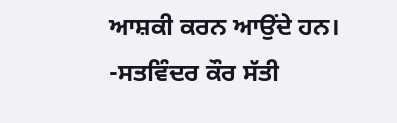ਆਸ਼ਕੀ ਕਰਨ ਆਉਂਦੇ ਹਨ।
-ਸਤਵਿੰਦਰ ਕੌਰ ਸੱਤੀ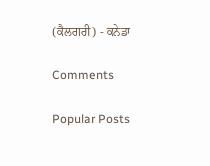(ਕੈਲਗਰੀ) - ਕਨੇਡਾ

Comments

Popular Posts